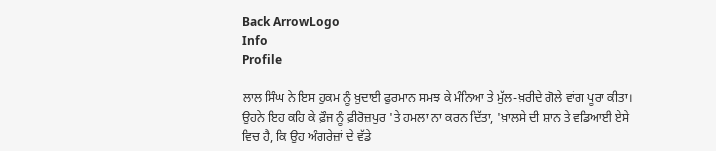Back ArrowLogo
Info
Profile

ਲਾਲ ਸਿੰਘ ਨੇ ਇਸ ਹੁਕਮ ਨੂੰ ਖ਼ੁਦਾਈ ਫੁਰਮਾਨ ਸਮਝ ਕੇ ਮੰਨਿਆ ਤੇ ਮੁੱਲ-ਖ਼ਰੀਦੇ ਗੋਲੇ ਵਾਂਗ ਪੂਰਾ ਕੀਤਾ। ਉਹਨੇ ਇਹ ਕਹਿ ਕੇ ਫ਼ੌਜ ਨੂੰ ਫ਼ੀਰੋਜ਼ਪੁਰ 'ਤੇ ਹਮਲਾ ਨਾ ਕਰਨ ਦਿੱਤਾ, 'ਖ਼ਾਲਸੇ ਦੀ ਸ਼ਾਨ ਤੇ ਵਡਿਆਈ ਏਸੇ ਵਿਚ ਹੈ, ਕਿ ਉਹ ਅੰਗਰੇਜ਼ਾਂ ਦੇ ਵੱਡੇ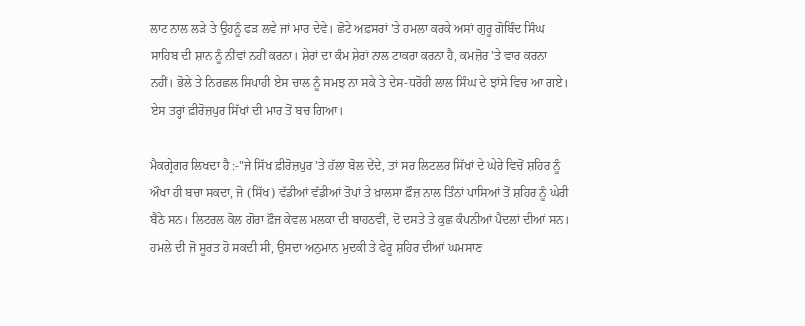ਲਾਟ ਨਾਲ ਲੜੇ ਤੇ ਉਹਨੂੰ ਫੜ ਲਵੇ ਜਾਂ ਮਾਰ ਦੇਵੇ। ਛੋਟੇ ਅਫ਼ਸਰਾਂ 'ਤੇ ਹਮਲਾ ਕਰਕੇ ਅਸਾਂ ਗੁਰੂ ਗੋਬਿੰਦ ਸਿੰਘ ਸਾਹਿਬ ਦੀ ਸ਼ਾਨ ਨੂੰ ਨੀਂਵਾਂ ਨਹੀਂ ਕਰਨਾ। ਸ਼ੇਰਾਂ ਦਾ ਕੰਮ ਸ਼ੇਰਾਂ ਨਾਲ ਟਾਕਰਾ ਕਰਨਾ ਹੈ, ਕਮਜ਼ੋਰ 'ਤੇ ਵਾਰ ਕਰਨਾ ਨਹੀਂ। ਭੋਲੇ ਤੇ ਨਿਰਛਲ ਸਿਪਾਹੀ ਏਸ ਚਾਲ ਨੂੰ ਸਮਝ ਨਾ ਸਕੇ ਤੇ ਦੇਸ-ਧਰੋਹੀ ਲਾਲ ਸਿੰਘ ਦੇ ਝਾਂਸੇ ਵਿਚ ਆ ਗਏ। ਏਸ ਤਰ੍ਹਾਂ ਫ਼ੀਰੋਜ਼ਪੁਰ ਸਿੱਖਾਂ ਦੀ ਮਾਰ ਤੋਂ ਬਚ ਗਿਆ।

ਮੈਕਗ੍ਰੇਗਰ ਲਿਖਦਾ ਹੈ :-"ਜੇ ਸਿੱਖ ਫ਼ੀਰੋਜ਼ਪੁਰ 'ਤੇ ਹੱਲਾ ਬੋਲ ਦੇਂਦੇ, ਤਾਂ ਸਰ ਲਿਟਲਰ ਸਿੱਖਾਂ ਦੇ ਘੇਰੇ ਵਿਚੋਂ ਸ਼ਹਿਰ ਨੂੰ ਔਖਾ ਹੀ ਬਚਾ ਸਕਦਾ, ਜੋ (ਸਿੱਖ) ਵੱਡੀਆਂ ਵੱਡੀਆਂ ਤੋਪਾਂ ਤੇ ਖ਼ਾਲਸਾ ਫ਼ੌਜ਼ ਨਾਲ ਤਿੰਨਾਂ ਪਾਸਿਆਂ ਤੋਂ ਸ਼ਹਿਰ ਨੂੰ ਘੇਰੀ ਬੈਠੇ ਸਨ। ਲਿਟਰਲ ਕੋਲ ਗੋਰਾ ਫ਼ੌਜ ਕੇਵਲ ਮਲਕਾ ਦੀ ਬਾਹਠਵੀਂ, ਦੋ ਦਸਤੇ ਤੇ ਕੁਛ ਕੰਪਨੀਆਂ ਪੈਦਲਾਂ ਦੀਆਂ ਸਨ। ਹਮਲੇ ਦੀ ਜੋ ਸੂਰਤ ਹੋ ਸਕਦੀ ਸੀ, ਉਸਦਾ ਅਨੁਮਾਨ ਮੁਦਕੀ ਤੇ ਫੇਰੂ ਸ਼ਹਿਰ ਦੀਆਂ ਘਮਸਾਣ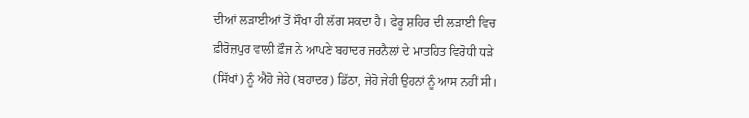ਦੀਆਂ ਲੜਾਈਆਂ ਤੋਂ ਸੌਖਾ ਹੀ ਲੱਗ ਸਕਦਾ ਹੈ। ਫੇਰੂ ਸ਼ਹਿਰ ਦੀ ਲੜਾਈ ਵਿਚ ਫ਼ੀਰੋਜ਼ਪੁਰ ਵਾਲੀ ਫ਼ੌਜ ਨੇ ਆਪਣੇ ਬਹਾਦਰ ਜਰਨੈਲਾਂ ਦੇ ਮਾਤਹਿਤ ਵਿਰੋਧੀ ਧੜੇ (ਸਿੱਖਾਂ) ਨੂੰ ਐਹੋ ਜੇਹੇ (ਬਹਾਦਰ) ਡਿੱਠਾ, ਜੇਹੋ ਜੇਹੀ ਉਹਨਾਂ ਨੂੰ ਆਸ ਨਹੀਂ ਸੀ।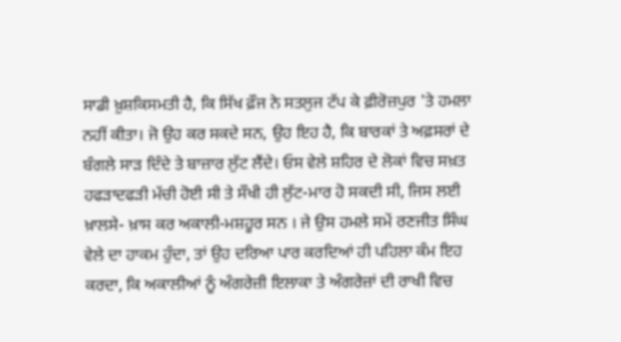ਸਾਡੀ ਖ਼ੁਸ਼ਕਿਸਮਤੀ ਹੈ, ਕਿ ਸਿੱਖ ਫ਼ੌਜ ਨੇ ਸਤਲੁਜ ਟੱਪ ਕੇ ਫ਼ੀਰੋਜ਼ਪੁਰ 'ਤੇ ਹਮਲਾ ਨਹੀਂ ਕੀਤਾ। ਜੋ ਉਹ ਕਰ ਸਕਦੇ ਸਨ, ਉਹ ਇਹ ਹੈ, ਕਿ ਬਾਰਕਾਂ ਤੇ ਅਫ਼ਸਰਾਂ ਦੇ ਬੰਗਲੇ ਸਾੜ ਦਿੰਦੇ ਤੇ ਬਾਜ਼ਾਰ ਲੁੱਟ ਲੈਂਦੇ। ਓਸ ਵੇਲੇ ਸ਼ਹਿਰ ਦੇ ਲੋਕਾਂ ਵਿਚ ਸਖ਼ਤ ਹਫੜਾਦਫੜੀ ਮੱਚੀ ਹੋਈ ਸੀ ਤੇ ਸੌਖੀ ਹੀ ਲੁੱਟ-ਮਾਰ ਹੋ ਸਕਦੀ ਸੀ, ਜਿਸ ਲਈ ਖ਼ਾਲਸੇ- ਖ਼ਾਸ ਕਰ ਅਕਾਲੀ-ਮਸ਼ਹੂਰ ਸਨ । ਜੇ ਉਸ ਹਮਲੇ ਸਮੇਂ ਰਣਜੀਤ ਸਿੰਘ ਵੇਲੇ ਦਾ ਹਾਕਮ ਹੁੰਦਾ, ਤਾਂ ਉਹ ਦਰਿਆ ਪਾਰ ਕਰਦਿਆਂ ਹੀ ਪਹਿਲਾ ਕੰਮ ਇਹ ਕਰਦਾ, ਕਿ ਅਕਾਲੀਆਂ ਨੂੰ ਅੰਗਰੇਜ਼ੀ ਇਲਾਕਾ ਤੇ ਅੰਗਰੇਜ਼ਾਂ ਦੀ ਰਾਖੀ ਵਿਚ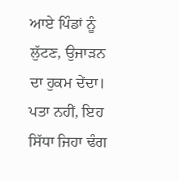ਆਏ ਪਿੰਡਾਂ ਨੂੰ ਲੁੱਟਣ, ਉਜਾੜਨ ਦਾ ਹੁਕਮ ਦੇਂਦਾ। ਪਤਾ ਨਹੀਂ, ਇਹ ਸਿੱਧਾ ਜਿਹਾ ਢੰਗ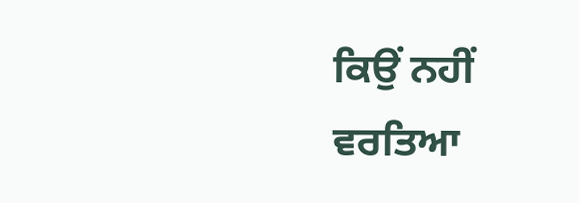ਕਿਉਂ ਨਹੀਂ ਵਰਤਿਆ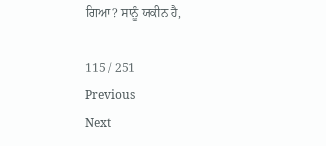ਗਿਆ? ਸਾਨੂੰ ਯਕੀਨ ਹੈ,

115 / 251
Previous
Next